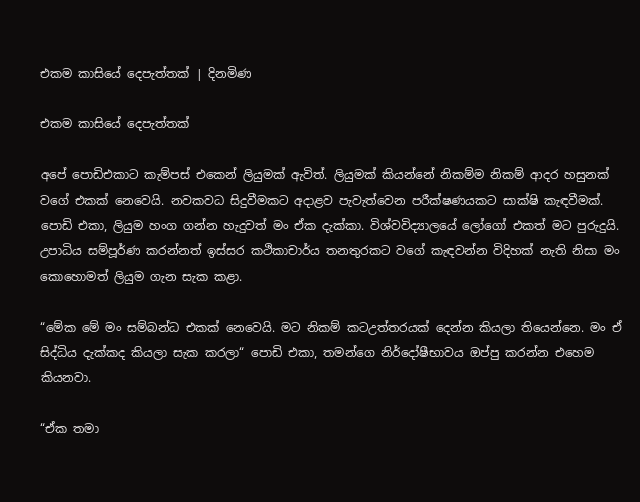එකම කාසියේ දෙපැත්තක් | දිනමිණ

එකම කාසියේ දෙපැත්තක්

අපේ පොඩිඑකාට කැම්පස් එකෙන් ලියුමක් ඇවිත්. ලියුමක් කියන්නේ නිකම්ම නිකම් ආදර හසුනක් වගේ එකක් නෙවෙයි. නවකවධ සිදුවීමකට අදාළව පැවැත්වෙන පරීක්ෂණයකට සාක්ෂි කැඳවීමක්. පොඩි එකා, ලියුම හංග ගන්න හැදුවත් මං ඒක දැක්කා. විශ්වවිද්‍යාලයේ ලෝගෝ එකත් මට පුරුදුයි. උපාධිය සම්පූර්ණ කරන්නත් ඉස්සර කථිකාචාර්ය තනතුරකට වගේ කැඳවන්න විදිහක් නැති නිසා මං කොහොමත් ලියුම ගැන සැක කළා.

“මේක මේ මං සම්බන්ධ එකක් නෙවෙයි. මට නිකම් කටඋත්තරයක් දෙන්න කියලා තියෙන්නෙ. මං ඒ සිද්ධිය දැක්කද කියලා සැක කරලා“ පොඩි එකා, තමන්ගෙ නිර්දෝෂීභාවය ඔප්පු කරන්න එහෙම කියනවා.

“ඒක තමා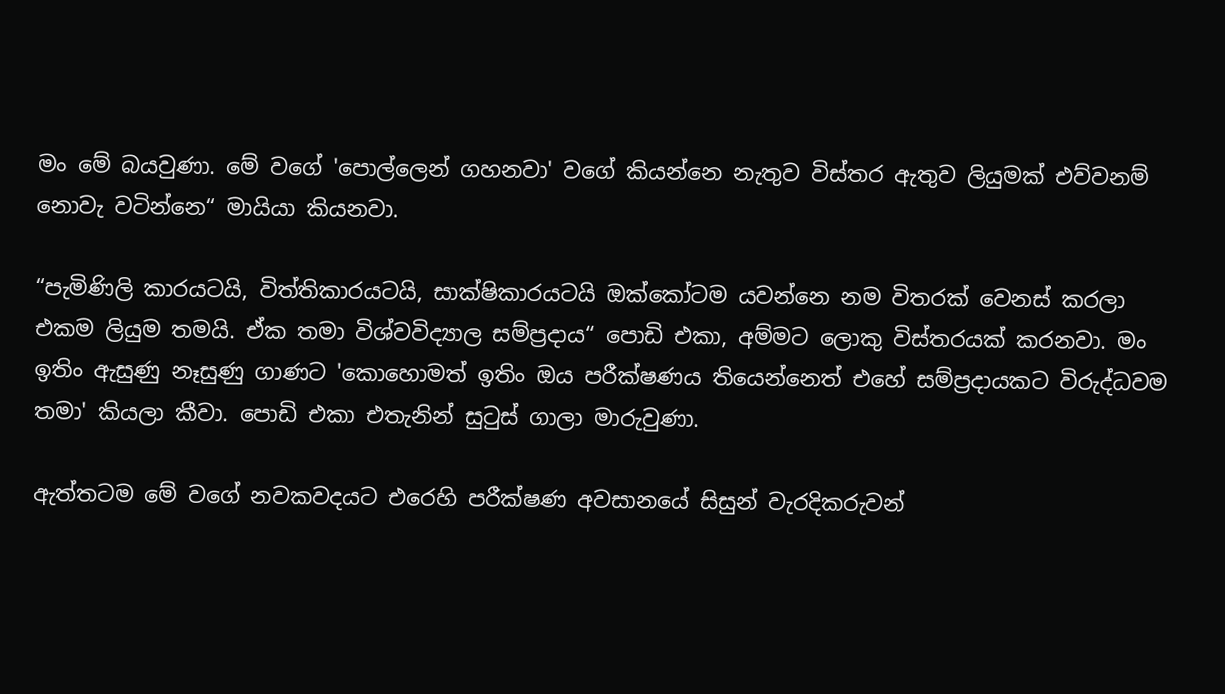මං මේ බයවුණා. මේ වගේ 'පොල්ලෙන් ගහනවා' වගේ කියන්නෙ නැතුව විස්තර ඇතුව ලියුමක් එව්වනම් නොවැ වටින්නෙ“ මායියා කියනවා.

“පැමිණිලි කාරයටයි, විත්තිකාරයටයි, සාක්ෂිකාරයටයි ඔක්කෝටම යවන්නෙ නම විතරක් වෙනස් කරලා එකම ලියුම තමයි. ඒක තමා විශ්වවිද්‍යාල සම්ප්‍රදාය“ පොඩි එකා, අම්මට ලොකු විස්තරයක් කරනවා. මං ඉතිං ඇසුණු නෑසුණු ගාණට 'කොහොමත් ඉතිං ඔය පරීක්ෂණය තියෙන්නෙත් එහේ සම්ප්‍රදායකට විරුද්ධවම තමා' කියලා කීවා. පොඩි එකා එතැනින් සුටුස් ගාලා මාරුවුණා.

ඇත්තටම මේ වගේ නවකවදයට එරෙහි පරීක්ෂණ අවසානයේ සිසුන් වැරදිකරුවන්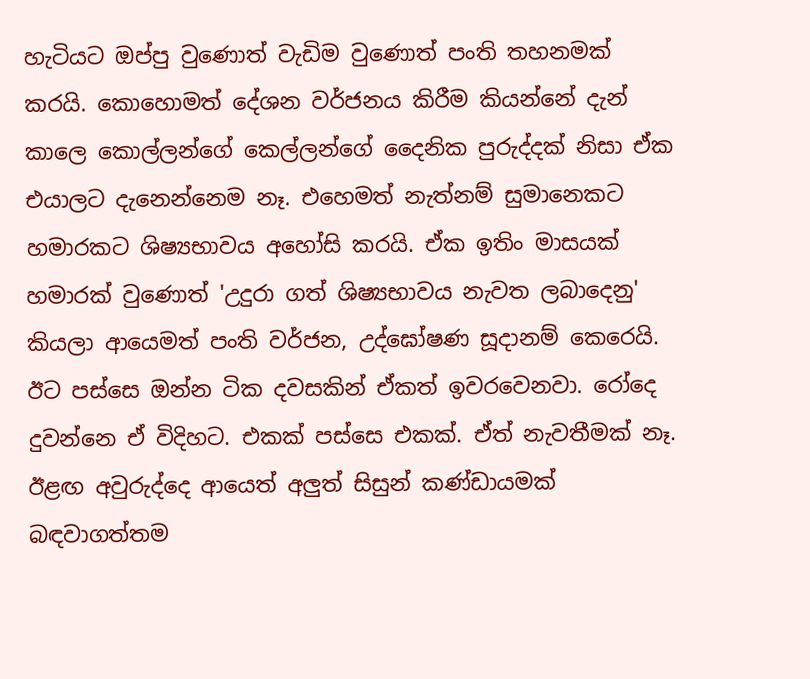හැටියට ඔප්පු වුණොත් වැඩිම වුණොත් පංති තහනමක් කරයි. කොහොමත් දේශන වර්ජනය කිරීම කියන්නේ දැන් කාලෙ කොල්ලන්ගේ කෙල්ලන්ගේ දෛනික පුරුද්දක් නිසා ඒක එයාලට දැනෙන්නෙම නෑ. එහෙමත් නැත්නම් සුමානෙකට හමාරකට ශිෂ්‍යභාවය අහෝසි කරයි. ඒක ඉතිං මාසයක් හමාරක් වුණොත් 'උදුරා ගත් ශිෂ්‍යභාවය නැවත ලබාදෙනු' කියලා ආයෙමත් පංති වර්ජන, උද්ඝෝෂණ සූදානම් කෙරෙයි. ඊට පස්සෙ ඔන්න ටික දවසකින් ඒකත් ඉවරවෙනවා. රෝදෙ දුවන්නෙ ඒ විදිහට. එකක් පස්සෙ එකක්. ඒත් නැවතීමක් නෑ. ඊළඟ අවුරුද්දෙ ආයෙත් අලුත් සිසුන් කණ්ඩායමක් බඳවාගත්තම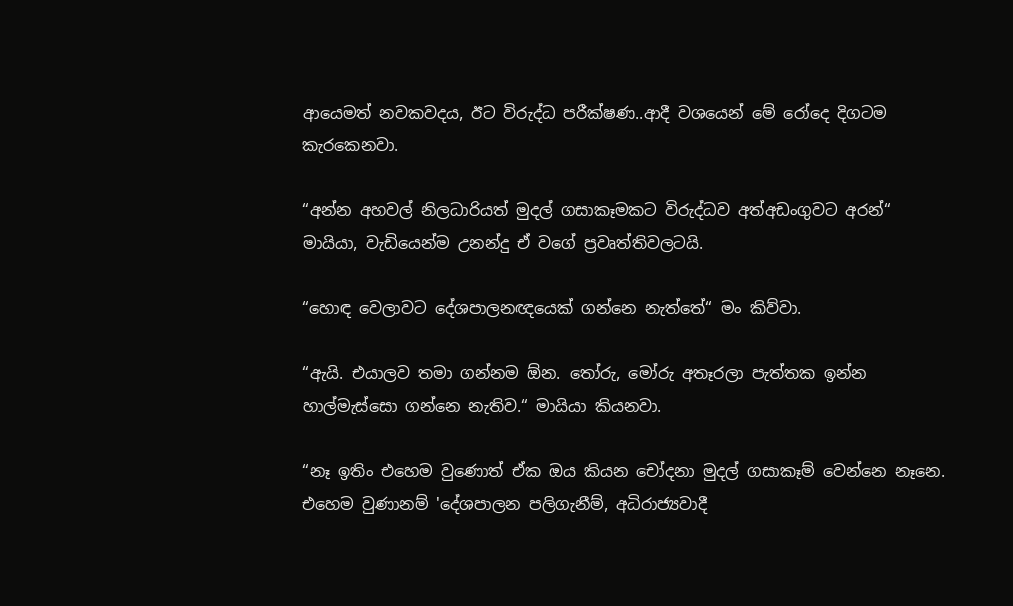ආයෙමත් නවකවදය, ඊට විරුද්ධ පරීක්ෂණ..ආදී වශයෙන් මේ රෝදෙ දිගටම කැරකෙනවා.

“අන්න අහවල් නිලධාරියත් මුදල් ගසාකෑමකට විරුද්ධව අත්අඩංගුවට අරන්“ මායියා, වැඩියෙන්ම උනන්දු ඒ වගේ ප්‍රවෘත්තිවලටයි.

“හොඳ වෙලාවට දේශපාලනඥයෙක් ගන්නෙ නැත්තේ“ මං කිව්වා.

“ඇයි. එයාලව තමා ගන්නම ඕන. තෝරු, මෝරු අතෑරලා පැත්තක ඉන්න හාල්මැස්සො ගන්නෙ නැතිව.“ මායියා කියනවා.

“නෑ ඉතිං එහෙම වුණොත් ඒක ඔය කියන චෝදනා මුදල් ගසාකෑම් වෙන්නෙ නෑනෙ. එහෙම වුණානම් 'දේශපාලන පලිගැනීම්, අධිරාජ්‍යවාදී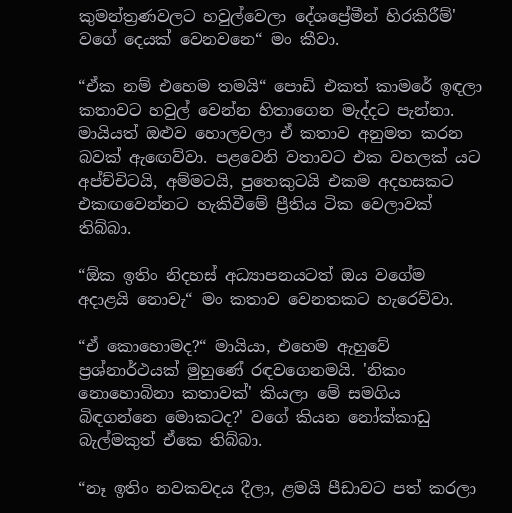කුමන්ත්‍රණවලට හවුල්වෙලා දේශප්‍රේමීන් හිරකිරීම්' වගේ දෙයක් වෙනවනෙ“ මං කීවා.

“ඒක නම් එහෙම තමයි“ පොඩි එකත් කාමරේ ඉඳලා කතාවට හවුල් වෙන්න හිතාගෙන මැද්දට පැන්නා. මායියත් ඔළුව හොලවලා ඒ කතාව අනුමත කරන බවක් ඇඟෙව්වා. පළවෙනි වතාවට එක වහලක් යට අප්ච්චිටයි, අම්මටයි, පුතෙකුටයි එකම අදහසකට එකඟවෙන්නට හැකිවීමේ ප්‍රීතිය ටික වෙලාවක් තිබ්බා.

“ඕක ඉතිං නිදහස් අධ්‍යාපනයටත් ඔය වගේම අදාළයි නොවැ“ මං කතාව වෙනතකට හැරෙව්වා.

“ඒ කොහොමද?“ මායියා, එහෙම ඇහුවේ ප්‍රශ්නාර්ථයක් මුහුණේ රඳවගෙනමයි. 'නිකං නොහොබිනා කතාවක්' කියලා මේ සමගිය බිඳගන්නෙ මොකටද?' වගේ කියන නෝක්කාඩු බැල්මකුත් ඒකෙ තිබ්බා.

“නෑ ඉතිං නවකවදය දීලා, ළමයි පීඩාවට පත් කරලා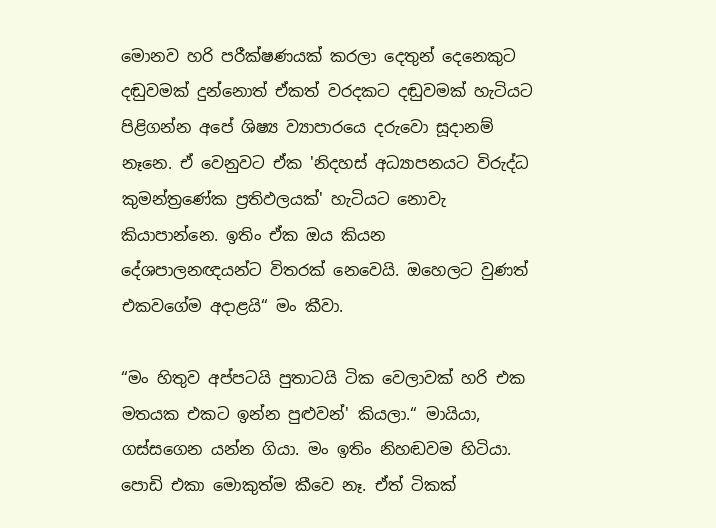මොනව හරි පරීක්ෂණයක් කරලා දෙතුන් දෙනෙකුට දඬුවමක් දුන්නොත් ඒකත් වරදකට‍ දඬුවමක් හැටියට පිළිගන්න අපේ ශිෂ්‍ය ව්‍යාපාරයෙ දරුවො සූදානම් නෑනෙ. ඒ වෙනුවට ඒක 'නිදහස් අධ්‍යාපනයට විරුද්ධ කුමන්ත්‍රණේක ප්‍රතිඵලයක්' හැටියට නොවැ කියාපාන්නෙ. ඉතිං ඒක ඔය කියන දේශපාලනඥයන්ට විතරක් නෙවෙයි. ඔහෙලට වුණත් එකවගේම අදාළයි“ මං කීවා.

“මං හිතුව අප්පටයි පුතාටයි ටික වෙලාවක් හරි එක මතයක එකට ඉන්න පුළුවන්' කියලා.“ මායියා, ගස්සගෙන යන්න ගියා. මං ඉතිං නිහඬවම හිටියා. පොඩි එකා මොකුත්ම කීවෙ නෑ. ඒත් ටිකක්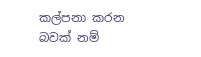කල්පනා කරන බවක් නම්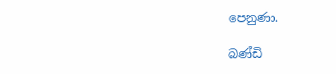පෙනුණා.

බණ්ඩි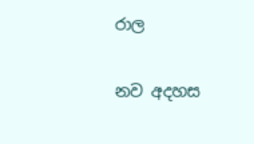රාල

නව අදහස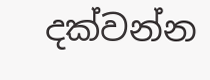දක්වන්න